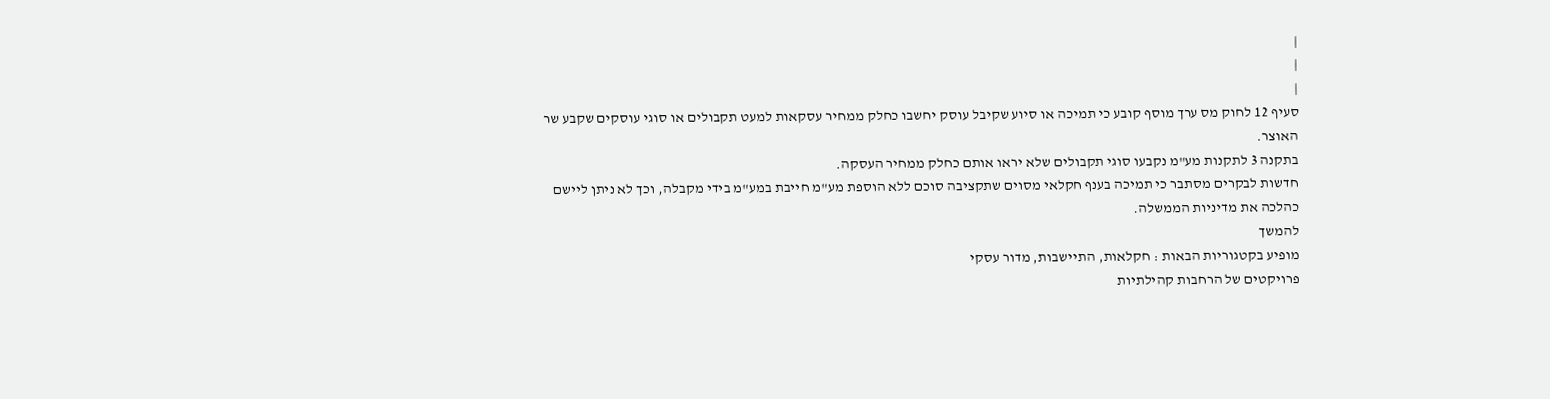|
|
|
סעיף 12 לחוק מס ערך מוסף קובע כי תמיכה או סיוע שקיבל עוסק יחשבו כחלק ממחיר עסקאות למעט תקבולים או סוגי עוסקים שקבע שר האוצר.
בתקנה 3 לתקנות מע"מ נקבעו סוגי תקבולים שלא יראו אותם כחלק ממחיר העסקה.
חדשות לבקרים מסתבר כי תמיכה בענף חקלאי מסוים שתקציבה סוכם ללא הוספת מע"מ חייבת במע"מ בידי מקבלה, וכך לא ניתן ליישם כהלכה את מדיניות הממשלה.
להמשך
מופיע בקטגוריות הבאות : חקלאות, התיישבות, מדור עסקי
פרויקטים של הרחבות קהילתיות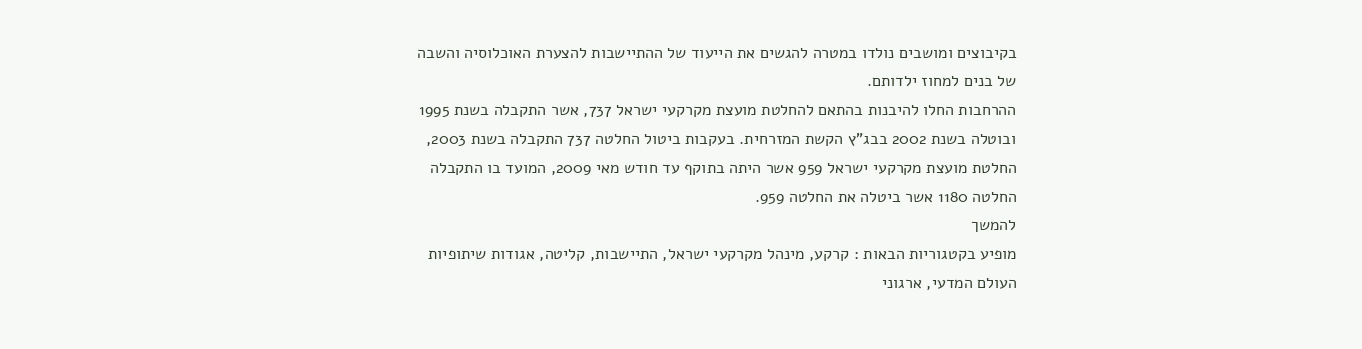בקיבוצים ומושבים נולדו במטרה להגשים את הייעוד של ההתיישבות להצערת האוכלוסיה והשבה של בנים למחוז ילדותם.
ההרחבות החלו להיבנות בהתאם להחלטת מועצת מקרקעי ישראל 737, אשר התקבלה בשנת 1995 ובוטלה בשנת 2002 בבג"ץ הקשת המזרחית. בעקבות ביטול החלטה 737 התקבלה בשנת 2003, החלטת מועצת מקרקעי ישראל 959 אשר היתה בתוקף עד חודש מאי 2009, המועד בו התקבלה החלטה 1180 אשר ביטלה את החלטה 959.
להמשך
מופיע בקטגוריות הבאות : קרקע, מינהל מקרקעי ישראל, התיישבות, קליטה, אגודות שיתופיות
העולם המדעי, ארגוני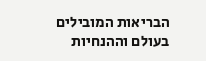הבריאות המובילים בעולם וההנחיות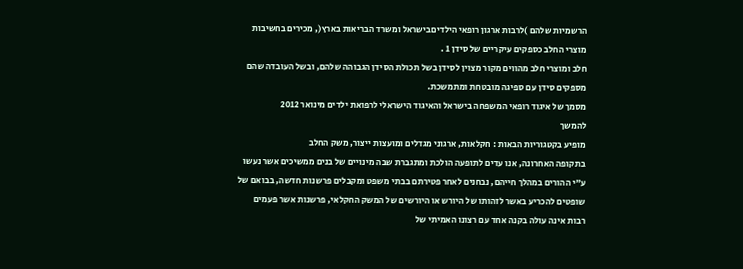הרשמיות שלהם )לרבות ארגון רופאי הילדיםבישראל ומשרד הבריאות בארץ(, מכירים בחשיבות מוצרי החלב כספקים עיקריים של סידן 1 .
חלב ומוצרי חלב מהווים מקור מצוין לסידן בשל תכולת הסידן הגבוהה שלהם, ובשל העובדה שהם מספקים סידן עם ספיגה מובטחת ומתמשכת.
מסמך של איגוד רופאי המשפחה בישראל והאיגוד הישראלי לרפואת ילדים מינואר 2012
להמשך
מופיע בקטגוריות הבאות : חקלאות, ארגוני מגדלים ומועצות ייצור, משק החלב
בתקופה האחרונה, אנו עדים לתופעה הולכת ומתגברת שבה מינויים של בנים ממשיכים אשר נעשו ע"י ההורים במהלך חייהם, נבחנים לאחר פטירתם בבתי משפט ומקבלים פרשנות חדשה, בבואם של שופטים להכריע באשר לזהותו של היורש או היורשים של המשק החקלאי, פרשנות אשר פעמים רבות אינה עולה בקנה אחד עם רצונו האמיתי של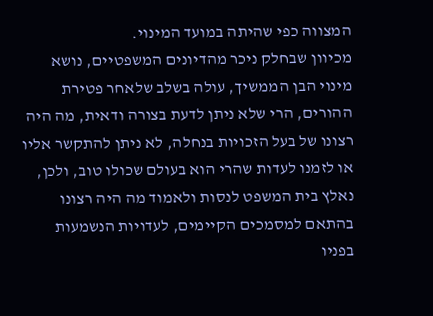המצווה כפי שהיתה במועד המינוי.
מכיוון שבחלק ניכר מהדיונים המשפטיים, נושא מינוי הבן הממשיך, עולה בשלב שלאחר פטירת ההורים, הרי שלא ניתן לדעת בצורה ודאית, מה היה רצונו של בעל הזכויות בנחלה, לא ניתן להתקשר אליו או לזמנו לעדות שהרי הוא בעולם שכולו טוב, ולכן, נאלץ בית המשפט לנסות ולאמוד מה היה רצונו בהתאם למסמכים הקיימים, לעדויות הנשמעות בפניו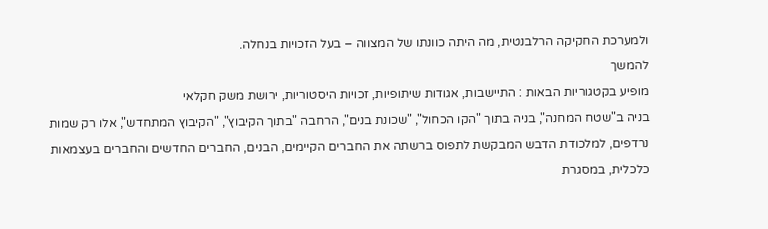ולמערכת החקיקה הרלבנטית, מה היתה כוונתו של המצווה – בעל הזכויות בנחלה.
להמשך
מופיע בקטגוריות הבאות : התיישבות, אגודות שיתופיות, זכויות היסטוריות, ירושת משק חקלאי
בניה ב"שטח המחנה", בניה בתוך "הקו הכחול", "שכונת בנים", הרחבה "בתוך הקיבוץ", "הקיבוץ המתחדש", אלו רק שמות נרדפים, למלכודת הדבש המבקשת לתפוס ברשתה את החברים הקיימים, הבנים, החברים החדשים והחברים בעצמאות כלכלית, במסגרת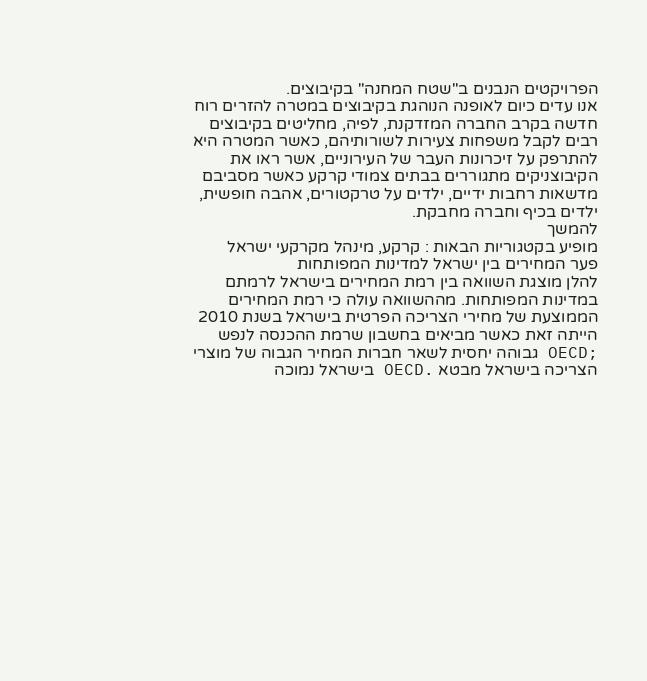הפרויקטים הנבנים ב"שטח המחנה" בקיבוצים.
אנו עדים כיום לאופנה הנוהגת בקיבוצים במטרה להזרים רוח חדשה בקרב החברה המזדקנת, לפיה, מחליטים בקיבוצים רבים לקבל משפחות צעירות לשורותיהם, כאשר המטרה היא להתרפק על זיכרונות העבר של העירוניים, אשר ראו את הקיבוצניקים מתגוררים בבתים צמודי קרקע כאשר מסביבם מדשאות רחבות ידיים, ילדים על טרקטורים, אהבה חופשית, ילדים בכיף וחברה מחבקת.
להמשך
מופיע בקטגוריות הבאות : קרקע, מינהל מקרקעי ישראל
פער המחירים בין ישראל למדינות המפותחות
להלן מוצגת השוואה בין רמת המחירים בישראל לרמתם במדינות המפותחות. מההשוואה עולה כי רמת המחירים הממוצעת של מחירי הצריכה הפרטית בישראל בשנת 2010 הייתה זאת כאשר מביאים בחשבון שרמת ההכנסה לנפש ;OECD גבוהה יחסית לשאר חברות המחיר הגבוה של מוצרי הצריכה בישראל מבטא .OECD בישראל נמוכה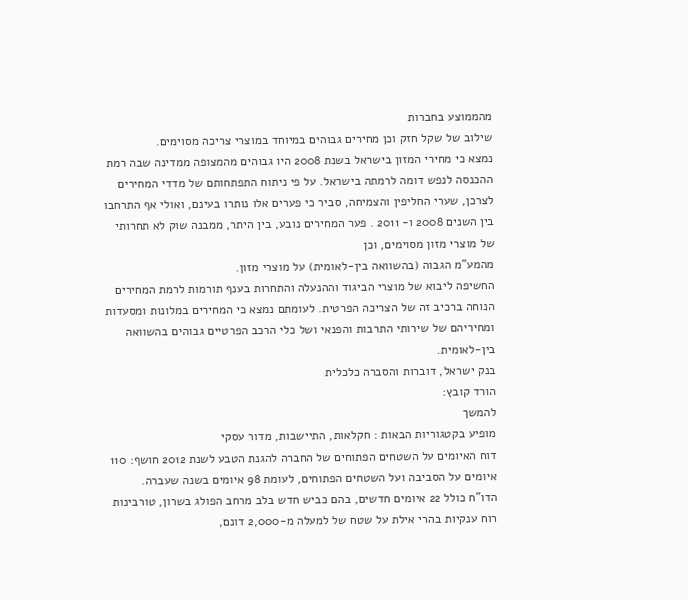מהממוצע בחברות
שילוב של שקל חזק וכן מחירים גבוהים במיוחד במוצרי צריכה מסוימים.
נמצא כי מחירי המזון בישראל בשנת 2008 היו גבוהים מהמצופה ממדינה שבה רמת ההכנסה לנפש דומה לרמתה בישראל. על פי ניתוח התפתחותם של מדדי המחירים לצרכן, שערי החליפין והצמיחה, סביר כי פערים אלו נותרו בעינם, ואולי אף התרחבו בין השנים 2008 ו- 2011 . פער המחירים נובע, בין היתר, ממבנה שוק לא תחרותי של מוצרי מזון מסוימים, וכן
מהמע"מ הגבוה (בהשוואה בין-לאומית) על מוצרי מזון.
החשיפה ליבוא של מוצרי הביגוד וההנעלה והתחרות בענף תורמות לרמת המחירים הנוחה ברכיב זה של הצריכה הפרטית. לעומתם נמצא כי המחירים במלונות ומסעדות ומחיריהם של שירותי התרבות והפנאי ושל כלי הרכב הפרטיים גבוהים בהשוואה בין-לאומית.
בנק ישראל, דוברות והסברה כלכלית
הורד קובץ:
להמשך
מופיע בקטגוריות הבאות : חקלאות, התיישבות, מדור עסקי
דוח האיומים על השטחים הפתוחים של החברה להגנת הטבע לשנת 2012 חושף: 110 איומים על הסביבה ועל השטחים הפתוחים, לעומת 98 איומים בשנה שעברה.
הדו"ח כולל 22 איומים חדשים, בהם כביש חדש בלב מרחב הפולג בשרון, טורבינות רוח ענקיות בהרי אילת על שטח של למעלה מ-2,000 דונם,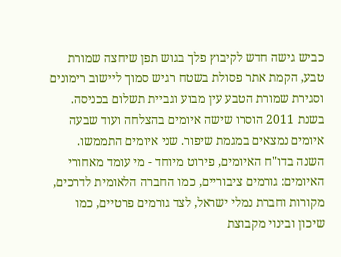כביש גישה חדש לקיבוץ פלך בגוש תפן שיחצה שמורת טבע, הקמת אתר פסולת בשטח רגיש סמוך ליישוב רימונים וסגירת שמורת הטבע עין מבוע וגביית תשלום בכניסה.
בשנת 2011 הוסרו שישה איומים בהצלחה ועוד שבעה איומים נמצאים במגמת שיפור. שני איומים התממשו.
השנה בדו"ח האיומים, פירוט מיוחד - מי עומד מאחורי האיומים: גורמים ציבוריים, כמו החברה הלאומית לדרכים, מקורות וחברת נמלי ישראל, לצד גורמים פרטיים, כמו שיכון ובינוי מקבוצת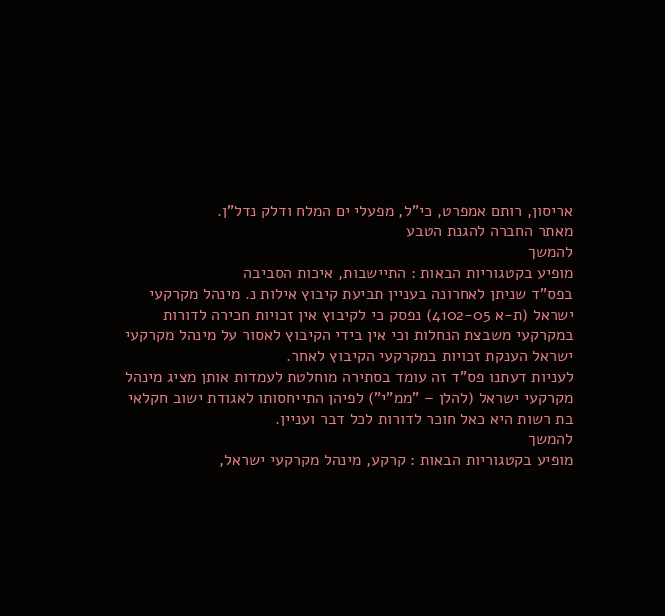אריסון, רותם אמפרט, כי"ל, מפעלי ים המלח ודלק נדל"ן.
מאתר החברה להגנת הטבע
להמשך
מופיע בקטגוריות הבאות : התיישבות, איכות הסביבה
בפס"ד שניתן לאחרונה בעניין תביעת קיבוץ אילות נ. מינהל מקרקעי ישראל (ת-א 4102-05) נפסק כי לקיבוץ אין זכויות חכירה לדורות במקרקעי משבצת הנחלות וכי אין בידי הקיבוץ לאסור על מינהל מקרקעי ישראל הענקת זכויות במקרקעי הקיבוץ לאחר.
לעניות דעתנו פס"ד זה עומד בסתירה מוחלטת לעמדות אותן מציג מינהל מקרקעי ישראל (להלן – "ממ"י") לפיהן התייחסותו לאגודת ישוב חקלאי בת רשות היא כאל חוכר לדורות לכל דבר ועניין.
להמשך
מופיע בקטגוריות הבאות : קרקע, מינהל מקרקעי ישראל,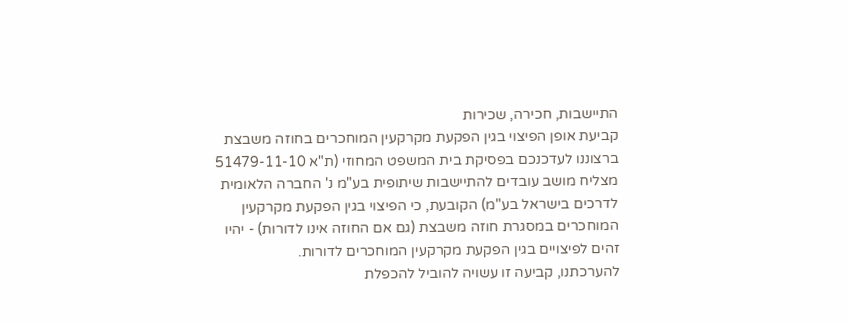התיישבות, חכירה, שכירות
קביעת אופן הפיצוי בגין הפקעת מקרקעין המוחכרים בחוזה משבצת
ברצוננו לעדכנכם בפסיקת בית המשפט המחוזי (ת"א 51479-11-10 מצליח מושב עובדים להתיישבות שיתופית בע"מ נ' החברה הלאומית לדרכים בישראל בע"מ) הקובעת, כי הפיצוי בגין הפקעת מקרקעין המוחכרים במסגרת חוזה משבצת (גם אם החוזה אינו לדורות) - יהיו זהים לפיצויים בגין הפקעת מקרקעין המוחכרים לדורות.
להערכתנו, קביעה זו עשויה להוביל להכפלת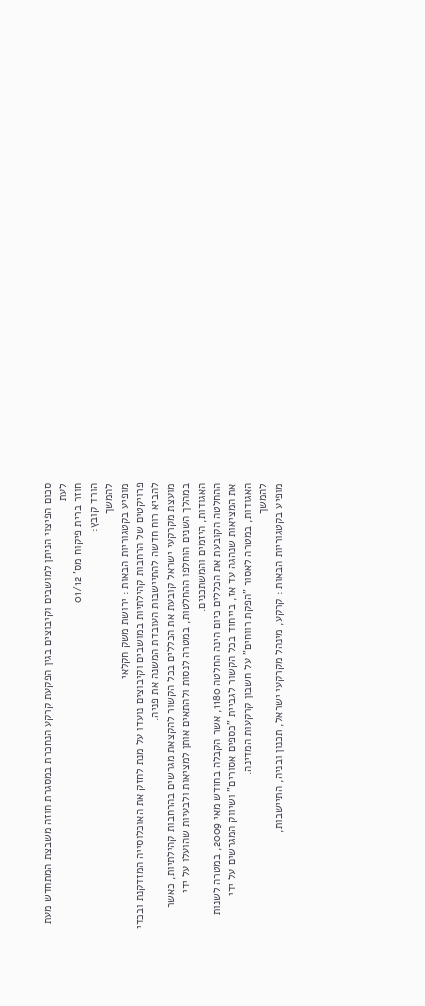סכום הפיצוי הניתן למושבים וקיבוצים בגין הפקעת קרקע הנחכרת במסגרת חוזה משבצת המתחדש מעת לעת
חוזר ברית פיקוח מס' 01/12
הורד קובץ:
להמשך
מופיע בקטגוריות הבאות : ירושת משק חקלאי
פרויקטים של הרחבות קהילתיות במושבים וקיבוצים נועדו על מנת לחזק את האוכלוסייה המזדקנת ובכדי להביא רוח חדשה להתיישבות העובדת המשנה את פניה.
מועצת מקרקעי ישראל קובעת את הכללים בכל הקשור להקצאת מגרשים בהרחבות קהילתיות, כאשר במהלך השנים הוחלפו ההחלטות, במטרה לנסות ולהתאים אותן למציאות ולבעיות שהועלו על ידי האגודות, היזמים והמשתכנים.
ההחלטה הקובעת את הכללים כיום הינה החלטה 1180, אשר הקבלה בחודש מאי 2009, במטרה לשנות את המציאות שנהגה עד אז, בייחוד בכל הקשור לגביית "כספים אסורים" ושיווק המגרשים על ידי האגודות, במטרה לאסור "הפקת רווחים" על חשבון קרקעות המדינה.
להמשך
מופיע בקטגוריות הבאות : קרקע, מינהל מקרקעי ישראל, תכנון ובניה, התיישבות,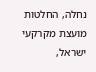נחלה, החלטות מועצת מקרקעי ישראל,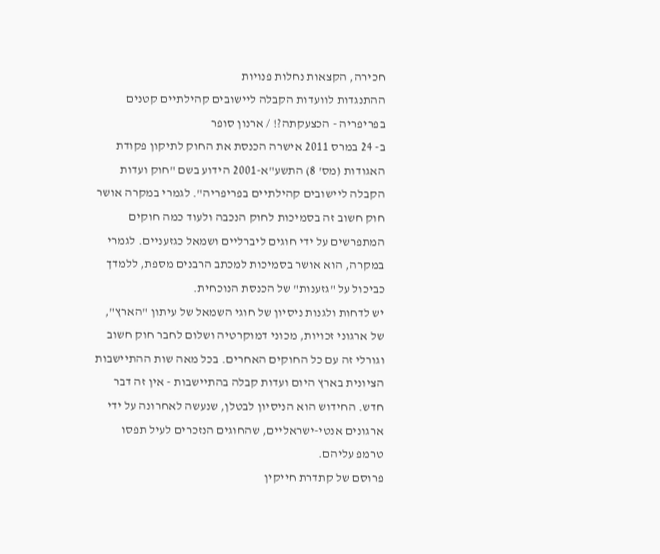חכירה, הקצאות נחלות פנויות
ההתנגדות לוועדות הקבלה ליישובים קהילתיים קטנים בפריפריה - הכצעקתה?! / ארנון סופר
ב- 24 במרס 2011 אישרה הכנסת את החוק לתיקון פקודת האגודות (מס' 8) התשע"א-2001 הידוע בשם "חוק ועדות הקבלה ליישובים קהילתיים בפריפריה". לגמרי במקרה אושר חוק חשוב זה בסמיכות לחוק הנכבה ולעוד כמה חוקים המתפרשים על ידי חוגים ליברליים ושמאל כגזעניים. לגמרי במקרה, הוא אושר בסמיכות למכתב הרבנים מספת, ללמדך כביכול על "גזענות" של הכנסת הנוכחית.
יש לדחות ולגנות ניסיון של חוגי השמאל של עיתון "הארץ", של ארגוני זכויות, מכוני דמוקרטיה ושלום לחבר חוק חשוב וגורלי זה עם כל החוקים האחרים. בכל מאה שות ההתיישבות הציונית בארץ היום ועדות קבלה בהתיישבות - אין זה דבר חדש. החידוש הוא הניסיון לבטלן, שנעשה לאחרונה על ידי ארגונים אנטי-ישראליים, שהחוגים הנזכרים לעיל תפסו טרמפ עליהם.
פרוסם של קתדרת חייקין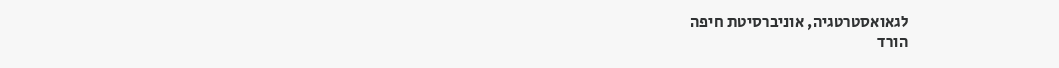לגאואסטרטגיה, אוניברסיטת חיפה
הורד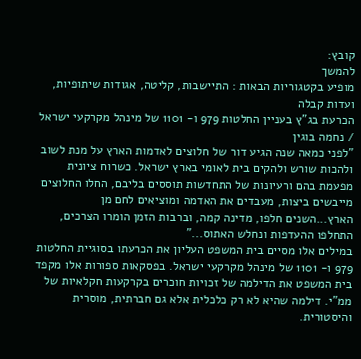קובץ:
להמשך
מופיע בקטגוריות הבאות : התיישבות, קליטה, אגודות שיתופיות, ועדות קבלה
הכרעת בג"ץ בעניין החלטות 979 ו- 1101 של מינהל מקרקעי ישראל / נחמה בוגין
"לפני כמאה שנה הגיע דור של חלוצים לאדמות הארץ על מנת לשוב ולהכות שורש ולהקים בית לאומי בארץ ישראל. כשרוח ציונית מפעמת בהם ורעיונות של התחדשות תוססים בליבם, החלו החלוצים מייבשים ביצות, מעבדים את האדמה ומוציאים לחם מן הארץ...השנים חלפו, מדינה קמה, וברבות הזמן הומרו הצרכים, התחלפו ההעדפות ונחלש האתוס..."
במילים אלו מסיים בית המשפט העליון את הכרעתו בסוגיית החלטות 979 ו- 1101 של מינהל מקרקעי ישראל. בפסקאות ספורות אלו מקפד בית המשפט את הדילמה של זכויות חוכרים בקרקעות חקלאיות של ממ"י. דילמה שהיא לא רק כלכלית אלא גם חברתית, מוסרית והיסטורית.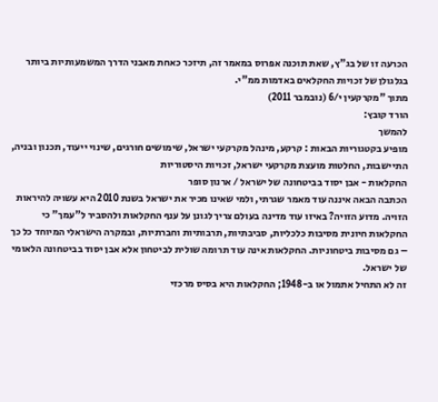הכרעה זו של בג"ץ, שאת תוכנה אפרוס במאמר זה, תיזכר כאחת מאבני הדרך המשמעותיות ביותר בגלגולן של זכויות החקלאים באדמות ממ"י.
מתוך "מקרקעין י/6 (נובמבר 2011)
הורד קובץ:
להמשך
מופיע בקטגוריות הבאות : קרקע, מינהל מקרקעי ישראל, שימושים חורגים, שינוי ייעוד, תכנון ובניה, התיישבות, החלטות מועצת מקרקעי ישראל, זכויות היסטוריות
החקלאות - אבן יסוד בביטחונה של ישראל / ארנון סופר
הכתבה הבאה איננה עוד מאמר שגרתי, ולמי שאינו מכיר את ישראל בשנת 2010 היא עשויה להיראות הזויה. מדוע הזויה? באיזו עוד מדינה בעולם צריך לגונן על ענף החקלאות ולהסביר ל"עמך" כי החקלאות חיונית מסיבות כלכליות, סביבתיות, תרבותיות וחברתיות, ובמקרה הישראלי המיוחד כל כך – גם מסיבות ביטחוניות. החקלאות אינה עוד תרומה שולית לביטחון אלא אבן יסוד בביטחונה הלאומי של ישראל.
זה לא התחיל אתמול או ב-1948; החקלאות היא בסיס מרכזי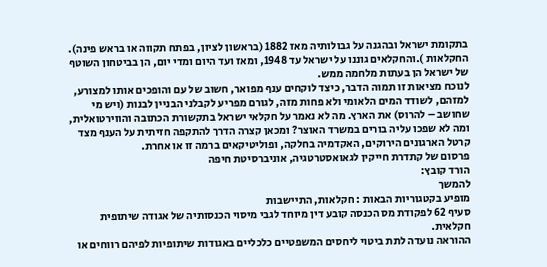בתקומת ישראל ובהגנה על גבולותיה מאז 1882 (בראשון לציון, בפתח תקווה או בראש פינה). החקלאות ).והחקלאים גוננו על ישראל עד 1948, ומאז ועד היום ומדי יום, הן בביטחון השוטף של ישראל הן בעתות מלחמה ממש.
לנוכח מציאות זו תמוה הדבר, כיצד לוקחים ענף מפואר, חשוב של עם והופכים אותו למצורע, למזהם, לשודד המים הלאומי ולא פחות מזה, לגורם מפריע לקבלני הבניין לבנות (ויש מי שחושב – להרוס) את הארץ. מה לא נאמר על חקלאי ישראל בתקשורת הכתובה והווירטואלית, ומה לא שפכו עליה בורים במשרד האוצר? ומכאן קצרה הדרך להתקפה חזיתית על הענף מצד קרטל הארגונים הירוקים, האקדמיה בחלקה, ופוליטיקאים ברמה זו או אחרת.
פרסום של קתדרת חייקין לגאואסטרטגיה, אוניברסיטת חיפה
הורד קובץ:
להמשך
מופיע בקטגוריות הבאות : חקלאות, התיישבות
סעיף 62 לפקודת מס הכנסה קובע דין מיוחד לגבי מיסוי הכנסותיה של אגודה שיתופית חקלאית.
ההוראה נועדה לתת ביטוי ליחסים המשפטיים כלכליים באגודות שיתופיות לפיהם רווחים או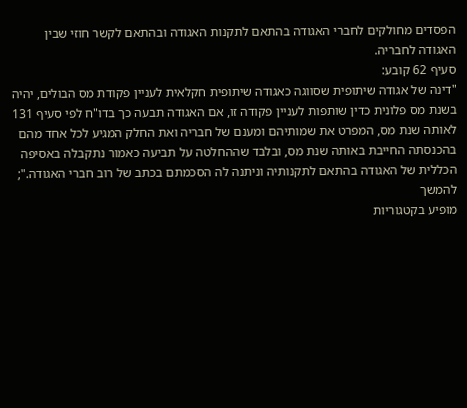הפסדים מחולקים לחברי האגודה בהתאם לתקנות האגודה ובהתאם לקשר חוזי שבין האגודה לחבריה.
סעיף 62 קובע:
"דינה של אגודה שיתופית שסווגה כאגודה שיתופית חקלאית לעניין פקודת מס הבולים, יהיה בשנת מס פלונית כדין שותפות לעניין פקודה זו, אם האגודה תבעה כך בדו"ח לפי סעיף 131 לאותה שנת מס, המפרט את שמותיהם ומענם של חבריה ואת החלק המגיע לכל אחד מהם בהכנסתה החייבת באותה שנת מס, ובלבד שההחלטה על תביעה כאמור נתקבלה באסיפה הכללית של האגודה בהתאם לתקנותיה וניתנה לה הסכמתם בכתב של רוב חברי האגודה.";
להמשך
מופיע בקטגוריות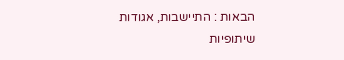הבאות : התיישבות, אגודות שיתופיות